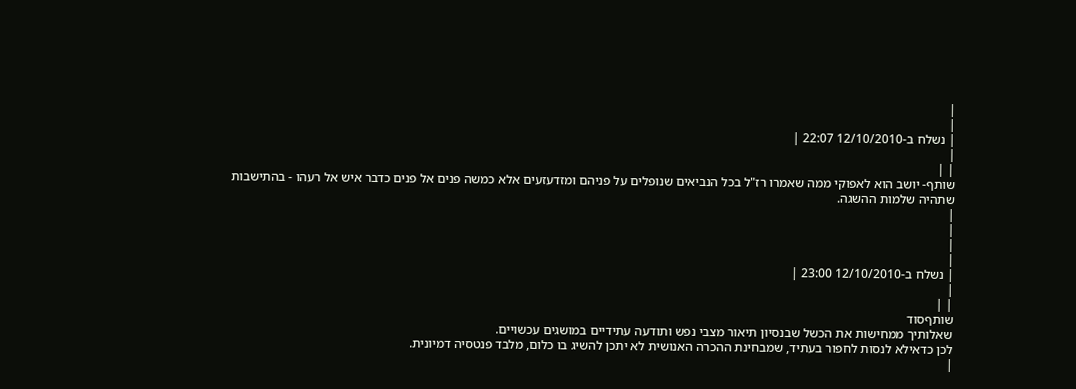|
|
| נשלח ב-12/10/2010 22:07 |
|
| |
שותף- יושב הוא לאפוקי ממה שאמרו רז"ל בכל הנביאים שנופלים על פניהם ומזדעזעים אלא כמשה פנים אל פנים כדבר איש אל רעהו - בהתישבות שתהיה שלמות ההשגה.
|
|
|
|
| נשלח ב-12/10/2010 23:00 |
|
| |
שותףסוד
שאלותיך ממחישות את הכשל שבנסיון תיאור מצבי נפש ותודעה עתידיים במושגים עכשויים.
לכן כדאילא לנסות לחפור בעתיד, שמבחינת ההכרה האנושית לא יתכן להשיג בו כלום, מלבד פנטסיה דמיונית.
|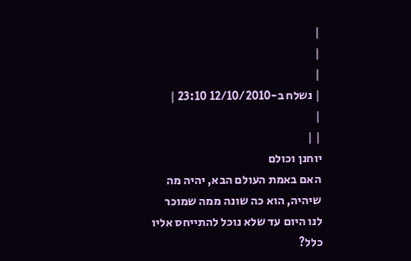|
|
|
| נשלח ב-12/10/2010 23:10 |
|
| |
יוחנן וכולם
האם באמת העולם הבא, יהיה מה שיהיה, הוא כה שונה ממה שמוכר לנו היום עד שלא נוכל להתייחס אליו כלל?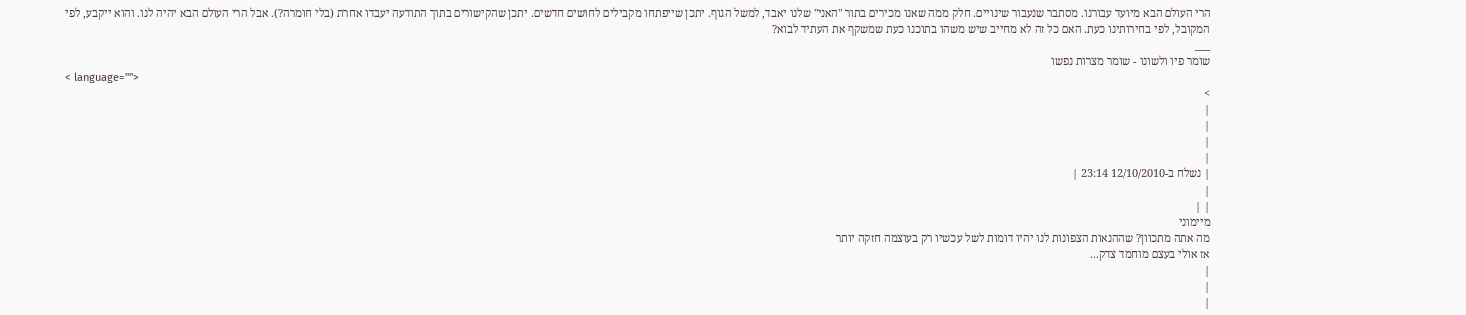הרי העולם הבא מיועד עבורנו. מסתבר שנעבור שינויים. חלק ממה שאנו מכירים בתור "האני" שלנו יאבד, למשל הגוף. יתכן שייפתחו מקבילים לחושים חדשים. יתכן שהקישורים בתוך התודעה יעבדו אחרת (בלי חומרה?). אבל הרי העולם הבא יהיה לנו. והוא ייקבע, לפי המקובל, לפי בחירותינו כעת. האם כל זה לא מחייב שיש משהו בתוכנו כעת שמשקף את העתיד לבוא?
___
שומר פיו ולשונו - שומר מצרות נפשו
< language="">
>
|
|
|
|
| נשלח ב-12/10/2010 23:14 |
|
| |
מיימוני
מה אתה מתכוון? שההנאות הצפונות לנו יהיו דומות לשל עכשיו רק בעוצמה חזקה יותר
אז אולי בעצם מוחמד צדק...
|
|
|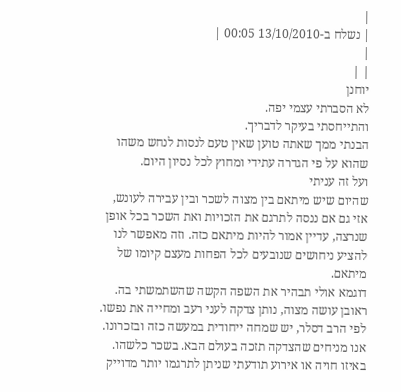|
| נשלח ב-13/10/2010 00:05 |
|
| |
יוחנן
לא הסברתי עצמי יפה.
והתייחסתי בעיקר לדבריך.
הבנתי ממך שאתה טוען שאין טעם לנסות לנחש משהו שהוא על פי הגדרה עתידי ומחוץ לכל נסיון היום.
ועל זה עניתי
שהיום שיש מיתאם בין מצוה לשכר ובין עבירה לעונש, אזי גם אם ננסה לתרגם את הזכויות ואת השכר בכל אופן שנרצה, עדיין אמור להיות מיתאם כזה. וזה מאפשר לנו להציע ניחושים שנובעים לכל הפחות מעצם קיומו של מיתאם.
דוגמא אולי תבהיר את השפה הקשה שהשתמשתי בה.
ראובן עושה מצוה, נותן צדקה לעני רעב ומחייה את נפשו.
לפי הרב דסלר, יש שמחה ייחודית במעשה כזה ובזכרונו.
אנו מניחים שהצדקה תזכה בעולם הבא. בשכר כלשהו. באיזו חויה או אירוע תודעתי שניתן לתרגמו יותר מדוייק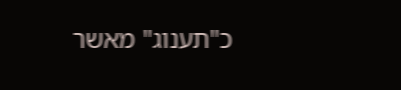כ"תענוג" מאשר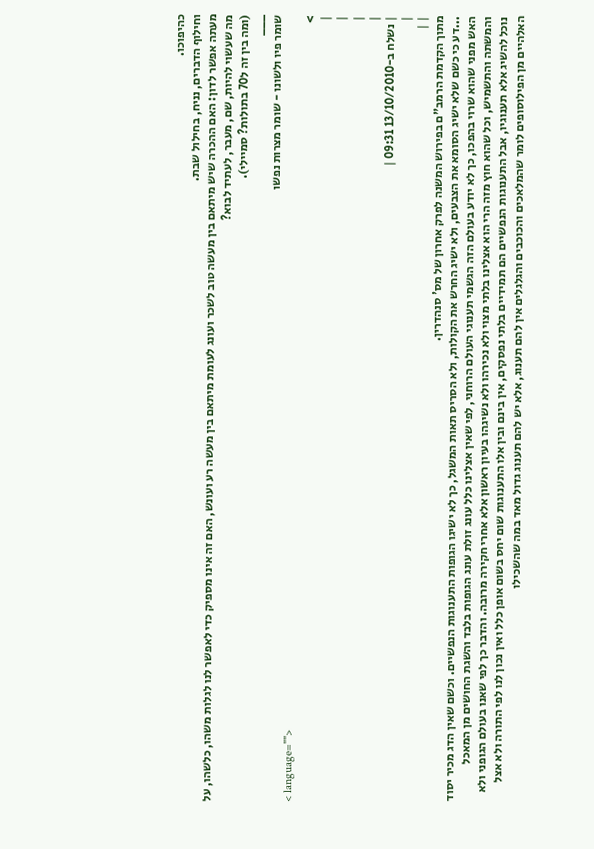כהיפוכו.
וחילוף הדברים, נניח, בחילול שבת.
מעתה אפשר לדון: האם ההכרה שיש מיתאם בין מעשה טוב לשכר ועונג לעומת מיתאם בין מעשה רע ועונש, האם זה אינו מספיק כדי לאפשר לנו לגלות משהו, כלשהו, על מה שעשוי להיות, שם, מעבר, לעתיד לבוא?
(ומה בין זה ל70 בתולות? סמיילי).
___
שומר פיו ולשונו - שומר מצרות נפשו
< language="">
>
|
|
|
|
| נשלח ב-13/10/2010 09:31 |
|
| |
מתוך הקדמת הרמב"ם בפירוש המשנה לפרק אחרון של מס' סנהדרין.
...דע כי כשם שלא ישיג הסומא את הצבעים, ולא ישיג החרש את הקולות, ולא הסריס תאות המשגל, כך לא ישיגו הגופות התענוגות הנפשיים. וכשם שאין הדג מכיר יסוד האש מפני שהוא שרוי בהפכו, כך לא יודע בעולם הזה הגשמי תענוגי העולם הרוחני, לפי שאין אצלינו כלל עונג זולת עונג הגופות בלבד והשגת החושים מן המאכל והמשתה והתשמיש, וכל שהוא חוץ מזה הרי הוא אצלינו בלתי מצוי ולא נכירהו ולא נשיגהו בעיון ראשון אלא אחרי חקירה מרובה. והדבר כך לפי שאנו בעולם הגופני ולא נוכל להשיג אלא תענוגיו, אבל התענוגות הנפשיים הם תמידיים בלתי נפסקים, אין בינם ובין אלו התענוגות שום יחס בשום אופן כלל ואין נכון לנו לפי התורה ולא אצל האלהיים מן הפילוסופים לומר שהמלאכים והכוכבים והגלגלים אין להם תענוג, אלא יש להם תענוג גדול מאד במה שהשכילו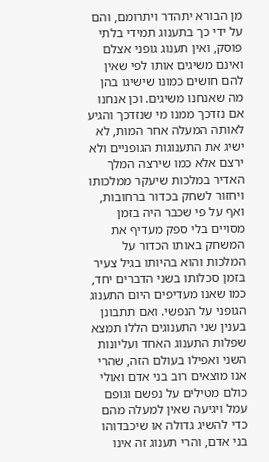מן הבורא יתהדר ויתרומם, והם על ידי כך בתענוג תמידי בלתי פוסק, ואין תענוג גופני אצלם ואינם משיגים אותו לפי שאין להם חושים כמונו שישיגו בהן מה שאנחנו משיגים. וכן אנחנו אם נזדכך ממנו מי שנזדכך והגיע לאותה המעלה אחר המות, לא ישיג את התענוגות הגופניים ולא ירצם אלא כמו שירצה המלך האדיר במלכות שיעקר ממלכותו ויחזור לשחק בכדור ברחובות, ואף על פי שכבר היה בזמן מסויים בלי ספק מעדיף את המשחק באותו הכדור על המלכות והוא בהיותו בגיל צעיר בזמן סכלותו בשני הדברים יחד, כמו שאנו מעדיפים היום התענוג הגופני על הנפשי. ואם תתבונן בענין שני התענוגים הללו תמצא שפלות התענוג האחד ועליונות השני ואפילו בעולם הזה, שהרי אנו מוצאים רוב בני אדם ואולי כולם מטילים על נפשם וגופם עמל ויגיעה שאין למעלה מהם כדי להשיג גדולה או שיכבדוהו בני אדם, והרי תענוג זה אינו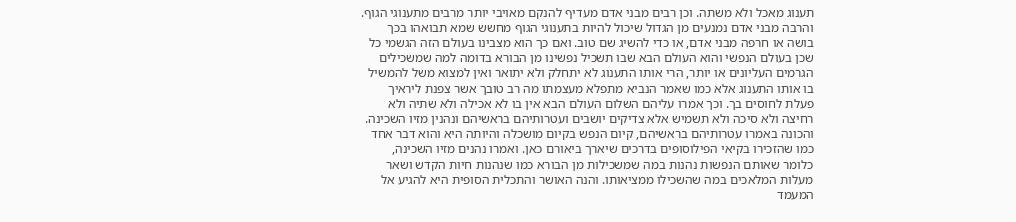תענוג מאכל ולא משתה. וכן רבים מבני אדם מעדיף להנקם מאויבי יותר מרבים מתענוגי הגוף. והרבה מבני אדם נמנעים מן הגדול שיכול להיות בתענוגי הגוף מחשש שמא תבואהו בכך בושה או חרפה מבני אדם, או כדי להשיג שם טוב. ואם כך הוא מצבינו בעולם הזה הגשמי כל שכן בעולם הנפשי והוא העולם הבא שבו תשכיל נפשינו מן הבורא בדומה למה שמשכילים הגרמים העליונים או יותר, הרי אותו התענוג לא יתחלק ולא יתואר ואין למצוא משל להמשיל בו אותו התענוג אלא כמו שאמר הנביא מתפלא מעצמתו מה רב טובך אשר צפנת ליראיך פעלת לחוסים בך. וכך אמרו עליהם השלום העולם הבא אין בו לא אכילה ולא שתיה ולא רחיצה ולא סיכה ולא תשמיש אלא צדיקים יושבים ועטרותיהם בראשיהם ונהנין מזיו השכינה. והכונה באמרו עטרותיהם בראשיהם, קיום הנפש בקיום מושכלה והיותה היא והוא דבר אחד כמו שהזכירו בקיאי הפילוסופים בדרכים שיארך ביאורם כאן. ואמרו נהנים מזיו השכינה, כלומר שאותם הנפשות נהנות במה שמשכילות מן הבורא כמו שנהנות חיות הקדש ושאר מעלות המלאכים במה שהשכילו ממציאותו. והנה האושר והתכלית הסופית היא להגיע אל המעמד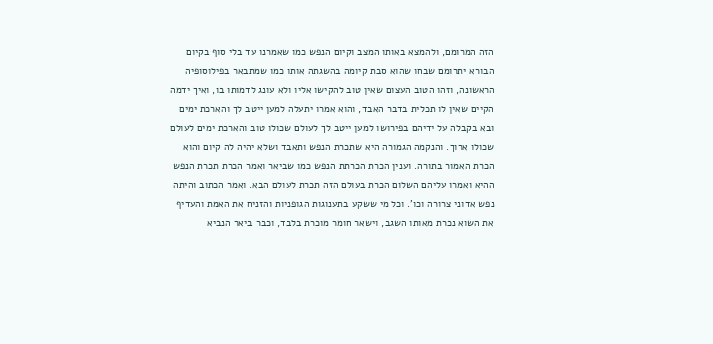הזה המרומם, ולהמצא באותו המצב וקיום הנפש כמו שאמרנו עד בלי סוף בקיום הבורא יתרומם שבחו שהוא סבת קיומה בהשגתה אותו כמו שמתבאר בפילוסופיה הראשונה, וזהו הטוב העצום שאין טוב להקישו אליו ולא עונג לדמותו בו, ואיך ידמה הקיים שאין לו תכלית בדבר האבד, והוא אמרו יתעלה למען ייטב לך והארכת ימים ובא בקבלה על ידיהם בפירושו למען ייטב לך לעולם שכולו טוב והארכת ימים לעולם שכולו ארוך. והנקמה הגמורה היא שתכרת הנפש ותאבד ושלא יהיה לה קיום והוא הכרת האמור בתורה. וענין הכרת הכרתת הנפש כמו שביאר ואמר הכרת תכרת הנפש ההיא ואמרו עליהם השלום הכרת בעולם הזה תכרת לעולם הבא. ואמר הכתוב והיתה נפש אדוני צרורה וכו'. וכל מי ששקע בתענוגות הגופניות והזניח את האמת והעדיף את השוא נכרת מאותו השגב, וישאר חומר מוכרת בלבד, וכבר ביאר הנביא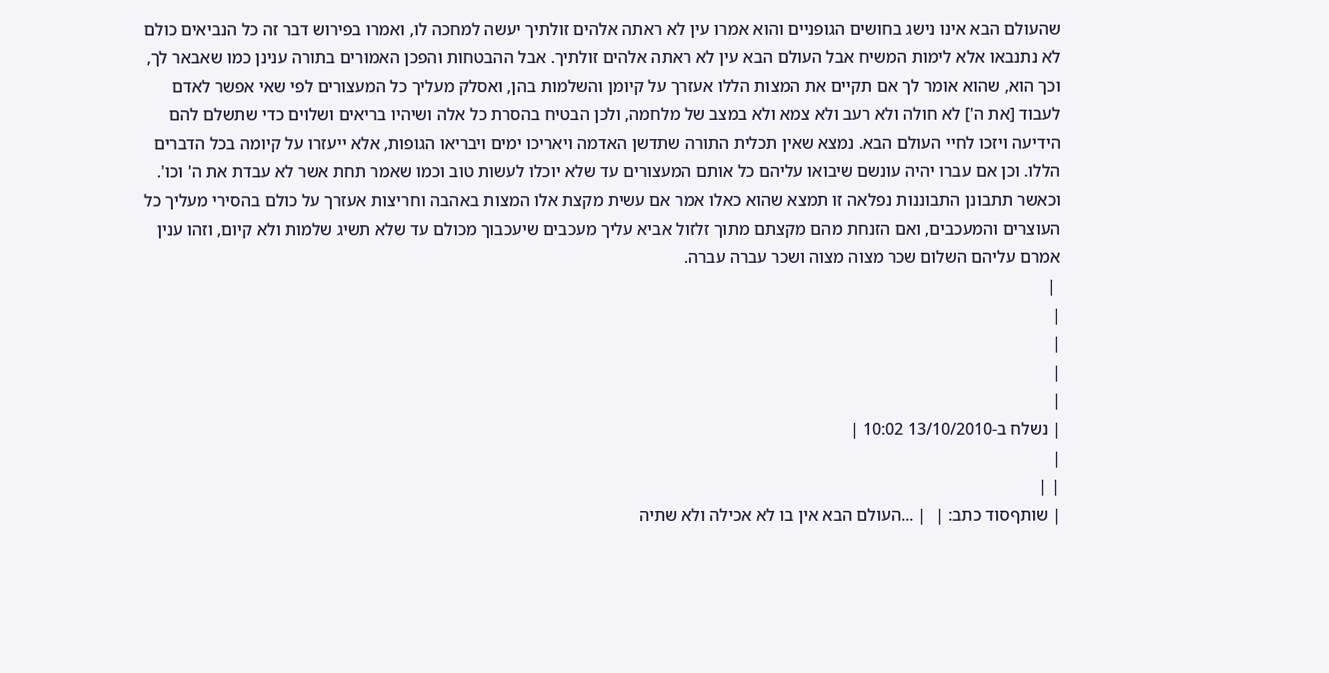שהעולם הבא אינו נישג בחושים הגופניים והוא אמרו עין לא ראתה אלהים זולתיך יעשה למחכה לו, ואמרו בפירוש דבר זה כל הנביאים כולם לא נתנבאו אלא לימות המשיח אבל העולם הבא עין לא ראתה אלהים זולתיך. אבל ההבטחות והפכן האמורים בתורה ענינן כמו שאבאר לך, וכך הוא, שהוא אומר לך אם תקיים את המצות הללו אעזרך על קיומן והשלמות בהן, ואסלק מעליך כל המעצורים לפי שאי אפשר לאדם לעבוד [את ה'] לא חולה ולא רעב ולא צמא ולא במצב של מלחמה, ולכן הבטיח בהסרת כל אלה ושיהיו בריאים ושלוים כדי שתשלם להם הידיעה ויזכו לחיי העולם הבא. נמצא שאין תכלית התורה שתדשן האדמה ויאריכו ימים ויבריאו הגופות, אלא ייעזרו על קיומה בכל הדברים הללו. וכן אם עברו יהיה עונשם שיבואו עליהם כל אותם המעצורים עד שלא יוכלו לעשות טוב וכמו שאמר תחת אשר לא עבדת את ה' וכו'. וכאשר תתבונן התבוננות נפלאה זו תמצא שהוא כאלו אמר אם עשית מקצת אלו המצות באהבה וחריצות אעזרך על כולם בהסירי מעליך כל העוצרים והמעכבים, ואם הזנחת מהם מקצתם מתוך זלזול אביא עליך מעכבים שיעכבוך מכולם עד שלא תשיג שלמות ולא קיום, וזהו ענין אמרם עליהם השלום שכר מצוה מצוה ושכר עברה עברה.
 |
|
|
|
|
| נשלח ב-13/10/2010 10:02 |
|
| |
| שותףסוד כתב: |  | ...העולם הבא אין בו לא אכילה ולא שתיה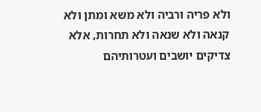ולא פריה ורביה ולא משא ומתן ולא קנאה ולא שנאה ולא תחרות, אלא צדיקים יושבים ועטרותיהם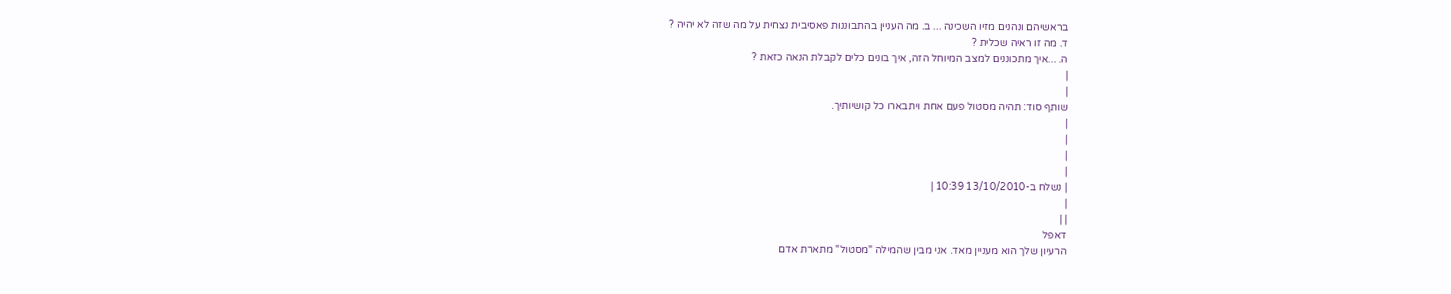בראשיהם ונהנים מזיו השכינה ... ב. מה העניין בהתבוננות פאסיבית נצחית על מה שזה לא יהיה ?
ד. מה זו ראיה שכלית ?
ה. ...איך מתכוננים למצב המיוחל הזה, איך בונים כלים לקבלת הנאה כזאת ?
|
|
שותף סוד: תהיה מסטול פעם אחת ויתבארו כל קושיותיך.
|
|
|
|
| נשלח ב-13/10/2010 10:39 |
|
| |
דאפל
הרעיון שלך הוא מעניין מאד. אני מבין שהמילה "מסטול" מתארת אדם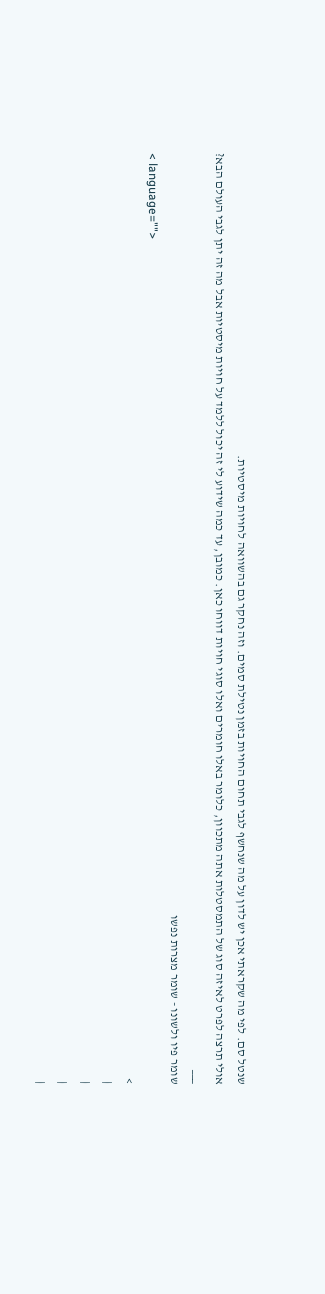שנטל סם. לפי מה שקראתי אכן יש לדון על מה שנחשף לגבי תחום החויות בזמן נטילת סמים. וזה נחקר גם בהשוואה לחויות מיסטיות.
אולי תרצה לפרט לאיזה סוג של התמסטלות אתה מתכוון, כלומר באלו חומרים ואלו סוגי חויות דווחו כאן. כמובן, עד כמה שידוע לי זה יכול ללמד על חויות מיסטיות אבל מה זה יתן לגבי העולם הבא?
___
שומר פיו ולשונו - שומר מצרות נפשו
< language="">
>
|
|
|
|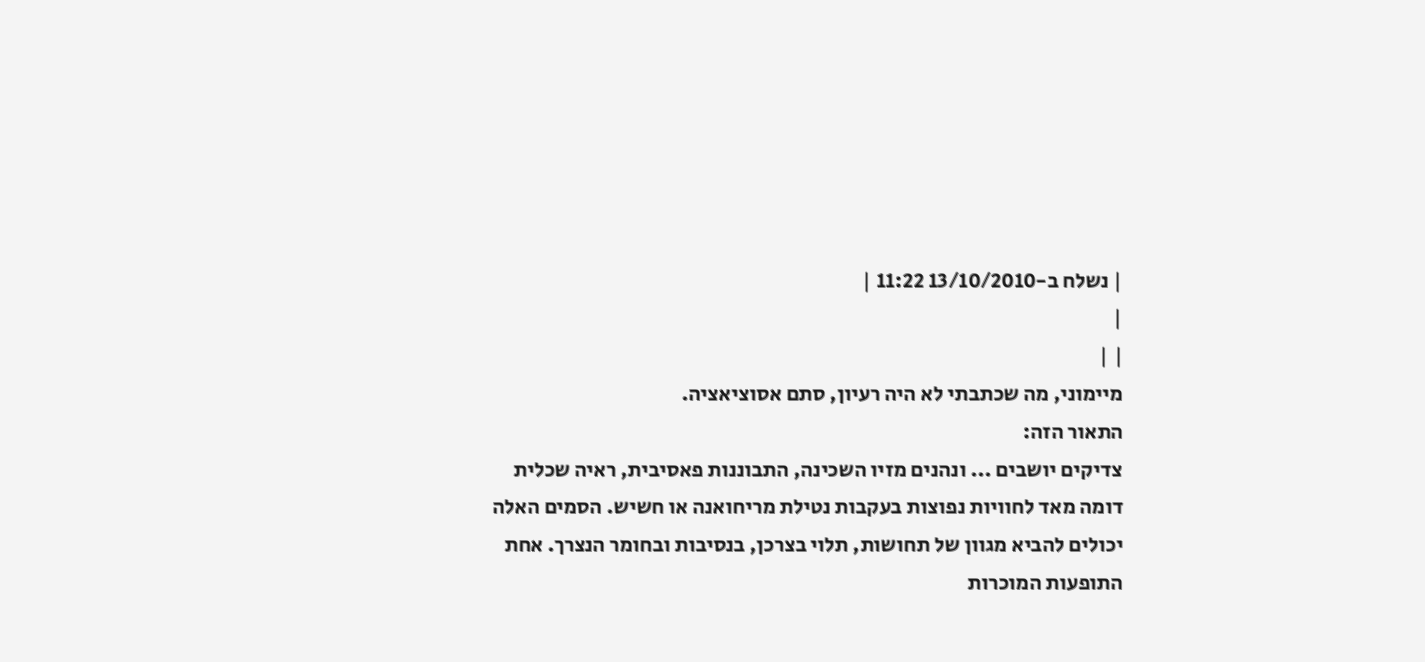| נשלח ב-13/10/2010 11:22 |
|
| |
מיימוני, מה שכתבתי לא היה רעיון, סתם אסוציאציה.
התאור הזה:
צדיקים יושבים ... ונהנים מזיו השכינה, התבוננות פאסיבית, ראיה שכלית
דומה מאד לחוויות נפוצות בעקבות נטילת מריחואנה או חשיש. הסמים האלה יכולים להביא מגוון של תחושות, תלוי בצרכן, בנסיבות ובחומר הנצרך. אחת התופעות המוכרות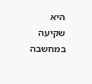היא שקיעה במחשבה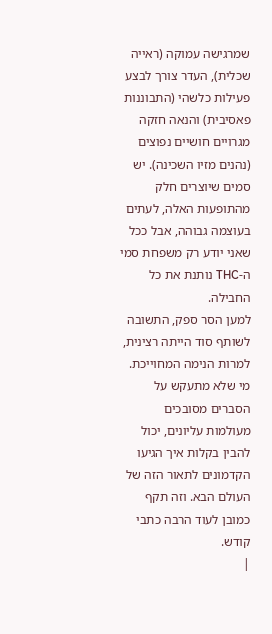שמרגישה עמוקה (ראייה שכלית), העדר צורך לבצע פעילות כלשהי (התבוננות פאסיבית) והנאה חזקה מגרויים חושיים נפוצים (נהנים מזיו השכינה). יש סמים שיוצרים חלק מהתופעות האלה, לעתים בעוצמה גבוהה, אבל ככל שאני יודע רק משפחת סמי ה-THC נותנת את כל החבילה.
למען הסר ספק, התשובה לשותף סוד הייתה רצינית, למרות הנימה המחוייכת. מי שלא מתעקש על הסברים מסובכים מעולמות עליונים, יכול להבין בקלות איך הגיעו הקדמונים לתאור הזה של העולם הבא. וזה תקף כמובן לעוד הרבה כתבי קודש.
|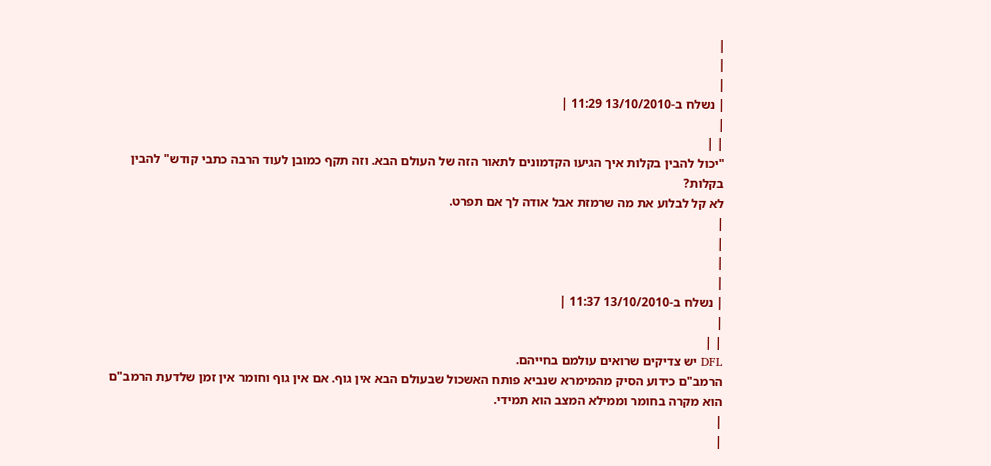|
|
|
| נשלח ב-13/10/2010 11:29 |
|
| |
"יכול להבין בקלות איך הגיעו הקדמונים לתאור הזה של העולם הבא. וזה תקף כמובן לעוד הרבה כתבי קודש" להבין בקלות?
לא קל לבלוע את מה שרמזת אבל אודה לך אם תפרט.
|
|
|
|
| נשלח ב-13/10/2010 11:37 |
|
| |
DFL יש צדיקים שרואים עולמם בחייהם.
הרמב"ם כידוע הסיק מהמימרא שנביא פותח האשכול שבעולם הבא אין גוף. אם אין גוף וחומר אין זמן שלדעת הרמב"ם הוא מקרה בחומר וממילא המצב הוא תמידי.
|
|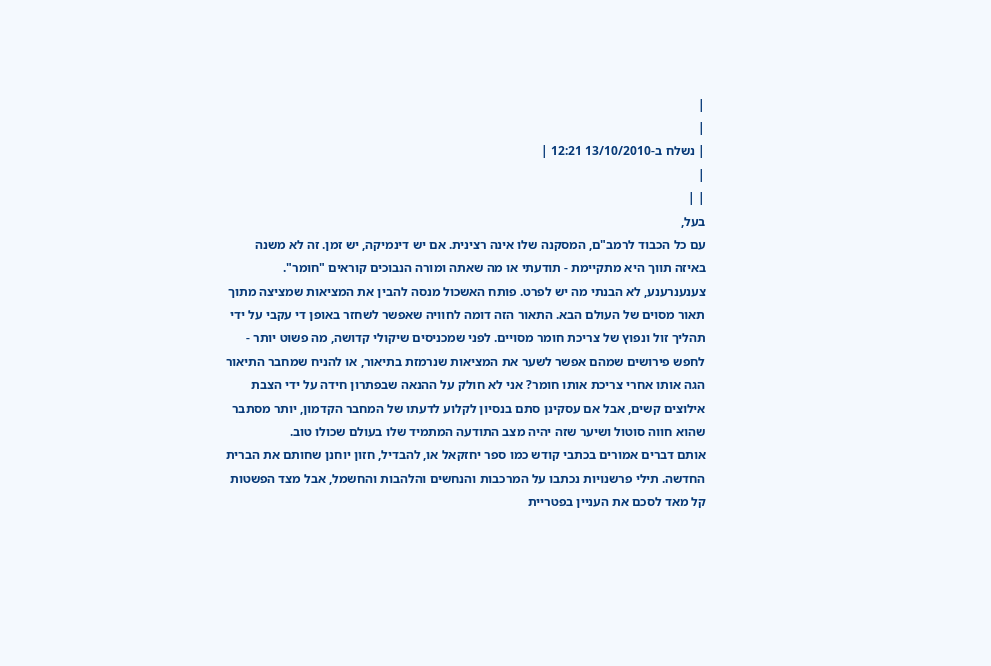|
|
| נשלח ב-13/10/2010 12:21 |
|
| |
בעל,
עם כל הכבוד לרמב"ם, המסקנה שלו אינה רצינית. אם יש דינמיקה, יש זמן. זה לא משנה באיזה תווך היא מתקיימת - תודעתי או מה שאתה ומורה הנבוכים קוראים "חומר".
צענענרענע, לא הבנתי מה יש לפרט. פותח האשכול מנסה להבין את המציאות שמציצה מתוך תאור מסוים של העולם הבא. התאור הזה דומה לחוויה שאפשר לשחזר באופן די עקבי על ידי תהליך זול ונפוץ של צריכת חומר מסויים. לפני שמכניסים שיקולי קדושה, מה פשוט יותר - לחפש פירושים שמהם אפשר לשער את המציאות שנרמזת בתיאור, או להניח שמחבר התיאור הגה אותו אחרי צריכת אותו חומר? אני לא חולק על ההנאה שבפתרון חידה על ידי הצבת אילוצים קשים, אבל אם עסקינן סתם בנסיון לקלוע לדעתו של המחבר הקדמון, יותר מסתבר שהוא חווה סוטול ושיער שזה יהיה מצב התודעה המתמיד שלו בעולם שכולו טוב.
אותם דברים אמורים בכתבי קודש כמו ספר יחזקאל או, להבדיל, חזון יוחנן שחותם את הברית החדשה. תילי פרשנויות נכתבו על המרכבות והנחשים והלהבות והחשמל, אבל מצד הפשטות קל מאד לסכם את העניין בפטריית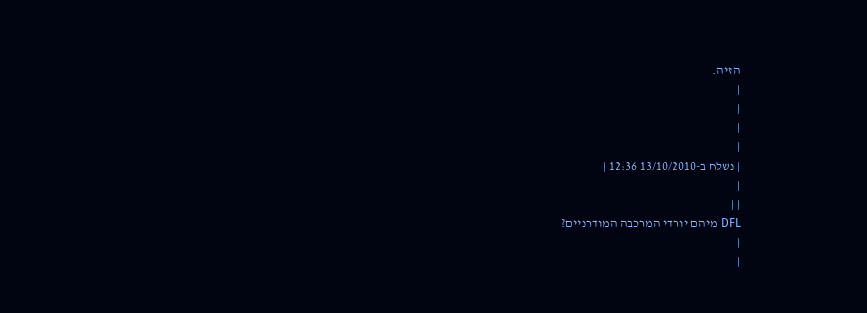הזיה.
|
|
|
|
| נשלח ב-13/10/2010 12:36 |
|
| |
DFL מיהם יורדי המרכבה המודרניים?
|
|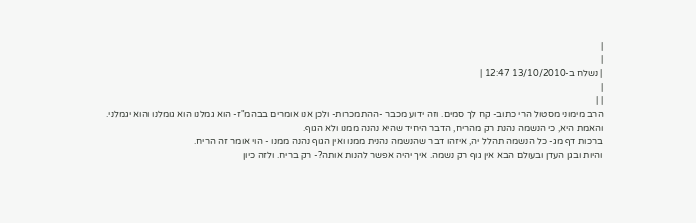|
|
| נשלח ב-13/10/2010 12:47 |
|
| |
הרב מימוני מסטול הרי כתוב- קח לך סמים. וזה ידוע מכבר -ההתמכרות- ולכן אנו אומרים בבהמ"ז- הוא גמלנו הוא גומלנו והוא יגמלני. והאמת היא, כי הנשמה נהנת רק מהריח, הדבר היחיד שהיא נהנה ממנו ולא הגוף.
ברכות דף מג- כל הנשמה תהלל יה, איזהו דבר שהנשמה נהנית ממנו ואין הגוף נהנה ממנו - הוי אומר זה הריח.
והיות ובגן העדן ובעולם הבא אין גוף רק נשמה. איך יהיה אפשר להנות אותה?- רק בריח. ולזה כיון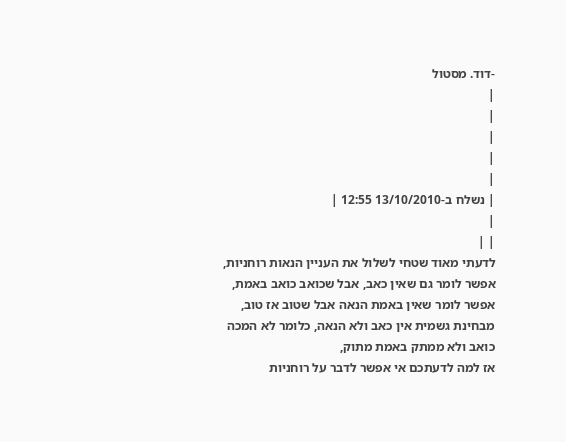-דוד. מסטול
|
|
|
|
|
| נשלח ב-13/10/2010 12:55 |
|
| |
לדעתי מאוד שטחי לשלול את העניין הנאות רוחניות,
אפשר לומר גם שאין כאב, אבל שכואב כואב באמת, אפשר לומר שאין באמת הנאה אבל שטוב אז טוב,
מבחינת גשמית אין כאב ולא הנאה, כלומר לא המכה כואב ולא ממתק באמת מתוק,
אז למה לדעתכם אי אפשר לדבר על רוחניות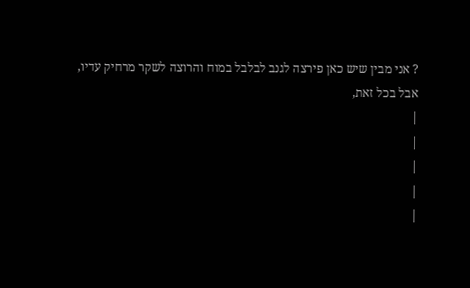? אני מבין שיש כאן פירצה לגנב לבלבל במוח והרוצה לשקר מרחיק עדיו,
אבל בכל זאת,
|
|
|
|
|